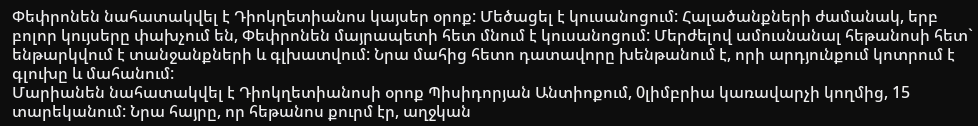Փեփրոնեն նահատակվել է Դիոկղետիանոս կայսեր օրոք: Մեծացել է կուսանոցում: Հալածանքների ժամանակ, երբ բոլոր կույսերը փախչում են, Փեփրոնեն մայրապետի հետ մնում է կուսանոցում: Մերժելով ամուսնանալ հեթանոսի հետ` ենթարկվում է տանջանքների և գլխատվում: Նրա մահից հետո դատավորը խենթանում է, որի արդյունքում կոտրում է գլուխը և մահանում:
Մարիանեն նահատակվել է Դիոկղետիանոսի օրոք Պիսիդորյան Անտիոքում, 0լիմբրիա կառավարչի կողմից, 15 տարեկանում: Նրա հայրը, որ հեթանոս քուրմ էր, աղջկան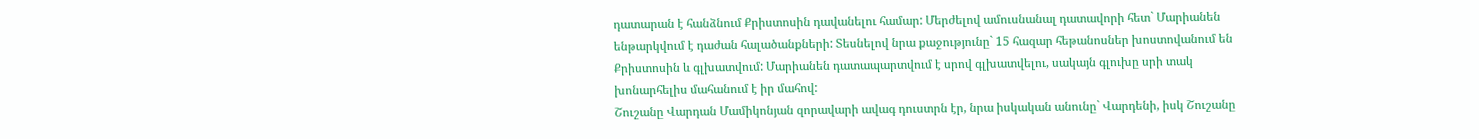դատարան է հանձնում Քրիստոսին դավանելու համար: Մերժելով ամուսնանալ դատավորի հետ` Մարիանեն ենթարկվում է դաժան հալածանքների: Տեսնելով նրա քաջությունը` 15 հազար հեթանոսներ խոստովանում են Քրիստոսին և գլխատվում: Մարիանեն դատապարտվում է սրով գլխատվելու, սակայն գլուխը սրի տակ խոնարհելիս մահանում է իր մահով:
Շուշանը Վարդան Մամիկոնյան զորավարի ավագ դուստրն էր, նրա իսկական անունը` Վարդենի, իսկ Շուշանը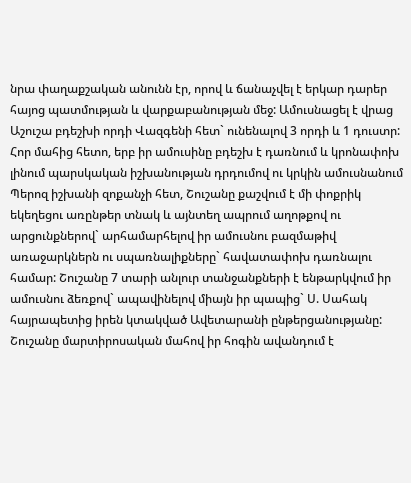նրա փաղաքշական անունն էր, որով և ճանաչվել է երկար դարեր հայոց պատմության և վարքաբանության մեջ: Ամուսնացել է վրաց Աշուշա բդեշխի որդի Վազգենի հետ` ունենալով 3 որդի և 1 դուստր: Հոր մահից հետո, երբ իր ամուսինը բդեշխ է դառնում և կրոնափոխ լինում պարսկական իշխանության դրդումով ու կրկին ամուսնանում Պերոզ իշխանի զոքանչի հետ, Շուշանը քաշվում է մի փոքրիկ եկեղեցու առընթեր տնակ և այնտեղ ապրում աղոթքով ու արցունքներով` արհամարհելով իր ամուսնու բազմաթիվ առաջարկներն ու սպառնալիքները` հավատափոխ դառնալու համար: Շուշանը 7 տարի անլուր տանջանքների է ենթարկվում իր ամուսնու ձեռքով` ապավինելով միայն իր պապից` Ս. Սահակ հայրապետից իրեն կտակված Ավետարանի ընթերցանությանը:
Շուշանը մարտիրոսական մահով իր հոգին ավանդում է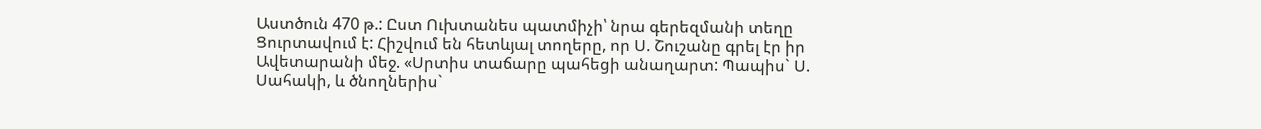Աստծուն 470 թ.: Ըստ Ուխտանես պատմիչի՝ նրա գերեզմանի տեղը Ցուրտավում է: Հիշվում են հետևյալ տողերը, որ Ս. Շուշանը գրել էր իր Ավետարանի մեջ. «Սրտիս տաճարը պահեցի անաղարտ: Պապիս` Ս. Սահակի, և ծնողներիս`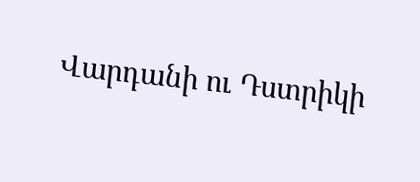Վարդանի ու Դստրիկի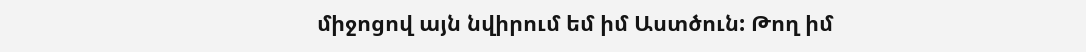միջոցով այն նվիրում եմ իմ Աստծուն: Թող իմ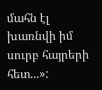մահն էլ խառնվի իմ սուրբ հայրերի հետ...»: